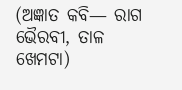(ଅଜ୍ଞାତ କବି— ରାଗ ଭୈରବୀ, ତାଳ ଖେମଟା)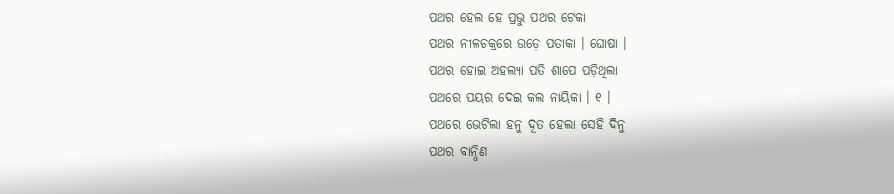ପଥର ହେଲ ହେ ପ୍ରଭୁ ପଥର ଟେକା
ପଥର ନୀଳଚକ୍ରରେ ଉଡ଼େ ପତାକା । ଘୋଷା ।
ପଥର ହୋଇ ଅହଲ୍ୟା ପତି ଶାପେ ପଡ଼ିଥିଲା
ପଥରେ ପୟର ଦେଇ କଲ ନାୟିକା । ୧ ।
ପଥରେ ଭେଟିଲା ହନୁ ଦୂତ ହେଲା ସେହି ଦିନୁ
ପଥର ବାନ୍ଧିଣ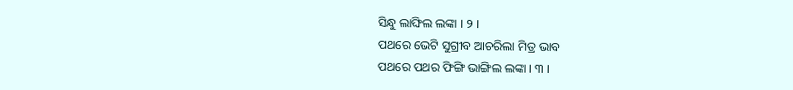ସିନ୍ଧୁ ଲାଙ୍ଘିଲ ଲଙ୍କା । ୨ ।
ପଥରେ ଭେଟି ସୁଗ୍ରୀବ ଆଚରିଲା ମିତ୍ର ଭାବ
ପଥରେ ପଥର ଫିଙ୍ଗି ଭାଙ୍ଗିଲ ଲଙ୍କା । ୩ ।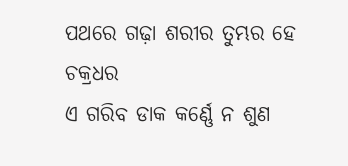ପଥରେ ଗଢ଼ା ଶରୀର ତୁମ୍ଭର ହେ ଚକ୍ରଧର
ଏ ଗରିବ ଡାକ କର୍ଣ୍ଣେ ନ ଶୁଣ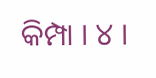କିମ୍ପା । ୪ ।